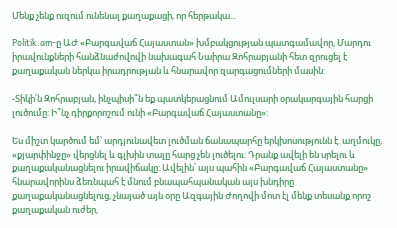Մենք չենք ուզում ունենալ քաղաքացի, որ հերթակա...

Politik.am-ը ԱԺ «Բարգավաճ Հայաստան» խմբակցության պատգամավոր, Մարդու իրավունքների հանձնաժովովի նախագահ Նաիրա Զոհրաբյանի հետ զրուցել է քաղաքական ներկա իրադրության և հնարավոր զարգացումների մասին:

-Տիկի՛ն Զոհրաբյան, ինչպիսի՞ն եք պատկերացնում Ամուլսարի օրակարգային հարցի լուծումը: Ի՞նչ դիրքորոշում ունի «Բարգավաճ Հայաստանը»:

Ես միշտ կարծում եմ՝ արդյունավետ լուծման ճանապարհը երկխոսությունն է. աղմուկը, «քյարփինջը» վերցնել և գլխին տալը հարց չեն լուծելու: Դրանք ավելի են սրելու և քաղաքականացնելու իրավիճակը: Ավելին՝ այս պահին «Բարգավաճ Հայաստանը» հնարավորինս ձեռնպահ է մնում բնապահպանական այս խնդիրը քաղաքականացնելուց, չնայած այն օրը Ազգային Ժողովի մոտ էլ մենք տեսանք որոշ քաղաքական ուժեր,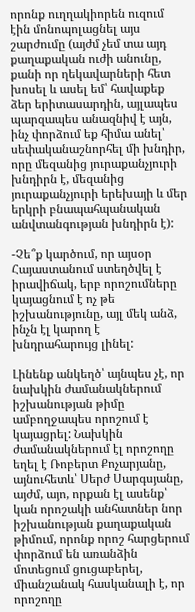որոնք ուղղակիորեն ուզում էին մոնոպոլացնել այս շարժումը (այժմ չեմ տա այդ քաղաքական ուժի անունը, քանի որ ղեկավարների հետ խոսել և ասել եմ՝ հավաքեք ձեր երիտասարդին, այլապես պարզապես անազնիվ է այն, ինչ փորձում եք հիմա անել՝ սեփականաշնորհել մի խնդիր, որը մեզանից յուրաքանչյուրի խնդիրն է, մեզանից յուրաքանչյուրի երեխայի և մեր երկրի բնապահպանական անվտանգության խնդիրն է):

-Չե՞ք կարծում, որ այսօր Հայաստանում ստեղծվել է իրավիճակ, երբ որոշումները կայացնում է ոչ թե իշխանությունը, այլ մեկ անձ, ինչն էլ կարող է խնդրահարույց լինել:

Լինենք անկեղծ՝ այնպես չէ, որ նախկին ժամանակներում իշխանության թիմը ամբողջապես որոշում է կայացրել: Նախկին ժամանակներում էլ որոշողը եղել է Ռոբերտ Քոչարյանը, այնուհետև՝ Սերժ Սարգսյանը, այժմ, այո, որքան էլ ասենք՝ կան որոշակի անհատներ նոր իշխանության քաղաքական թիմում, որոնք որոշ հարցերում փորձում են առանձին մոտեցում ցուցաբերել, միանշանակ հասկանալի է, որ որոշողը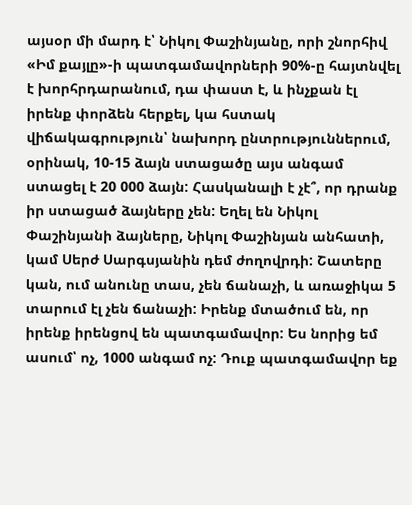այսօր մի մարդ է՝ Նիկոլ Փաշինյանը, որի շնորհիվ «Իմ քայլը»-ի պատգամավորների 90%-ը հայտնվել է խորհրդարանում, դա փաստ է, և ինչքան էլ իրենք փորձեն հերքել, կա հստակ վիճակագրություն՝ նախորդ ընտրություններում, օրինակ, 10-15 ձայն ստացածը այս անգամ ստացել է 20 000 ձայն: Հասկանալի է չէ՞, որ դրանք իր ստացած ձայները չեն: Եղել են Նիկոլ Փաշինյանի ձայները, Նիկոլ Փաշինյան անհատի, կամ Սերժ Սարգսյանին դեմ ժողովրդի: Շատերը կան, ում անունը տաս, չեն ճանաչի, և առաջիկա 5 տարում էլ չեն ճանաչի: Իրենք մտածում են, որ իրենք իրենցով են պատգամավոր: Ես նորից եմ ասում՝ ոչ, 1000 անգամ ոչ: Դուք պատգամավոր եք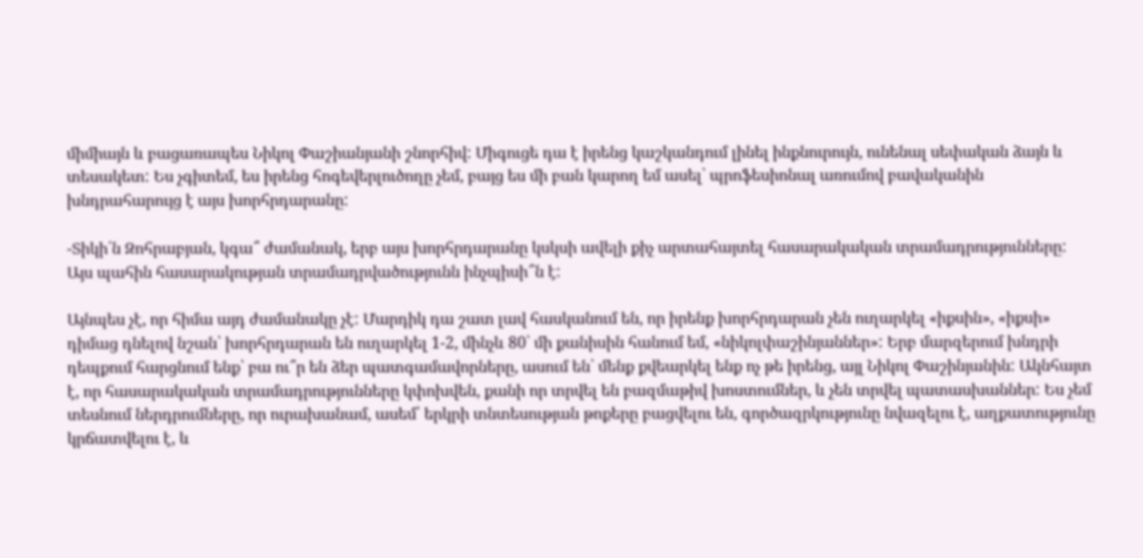միմիայն և բացառապես Նիկոլ Փաշիանյանի շնորհիվ: Միգուցե դա է իրենց կաշկանդում լինել ինքնուրույն, ունենալ սեփական ձայն և տեսակետ: Ես չգիտեմ, ես իրենց հոգեվերլուծողը չեմ, բայց ես մի բան կարող եմ ասել՝ պրոֆեսիոնալ առումով բավականին խնդրահարույց է այս խորհրդարանը:

-Տիկի՛ն Զոհրաբյան, կգա՞ ժամանակ, երբ այս խորհրդարանը կսկսի ավելի քիչ արտահայտել հասարակական տրամադրությունները: Այս պահին հասարակության տրամադրվածությունն ինչպիսի՞ն է:

Այնպես չէ, որ հիմա այդ ժամանակը չէ: Մարդիկ դա շատ լավ հասկանում են, որ իրենք խորհրդարան չեն ուղարկել «իքսին», «իքսի» դիմաց դնելով նշան՝ խորհրդարան են ուղարկել 1-2, մինչև 80՝ մի քանիսին հանում եմ, «նիկոլփաշինյաններ»: Երբ մարզերում խնդրի դեպքում հարցնում ենք՝ բա ու՞ր են ձեր պատգամավորները, ասում են՝ մենք քվեարկել ենք ոչ թե իրենց, այլ Նիկոլ Փաշինյանին: Ակնհայտ է, որ հասարակական տրամադրությունները կփոխվեն, քանի որ տրվել են բազմաթիվ խոստումներ, և չեն տրվել պատասխաններ: Ես չեմ տեսնում ներդրումները, որ ուրախանամ, ասեմ՝ երկրի տնտեսության թոքերը բացվելու են, գործազրկությունը նվազելու է, աղքատությունը կրճատվելու է, և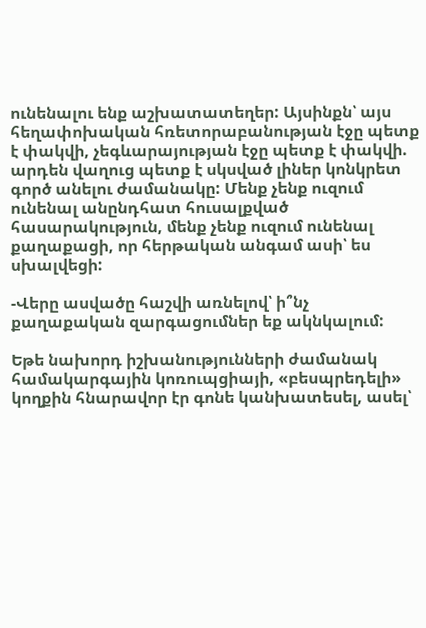ունենալու ենք աշխատատեղեր: Այսինքն՝ այս հեղափոխական հռետորաբանության էջը պետք է փակվի, չեգևարայության էջը պետք է փակվի. արդեն վաղուց պետք է սկսված լիներ կոնկրետ գործ անելու ժամանակը: Մենք չենք ուզում ունենալ անընդհատ հուսալքված հասարակություն, մենք չենք ուզում ունենալ քաղաքացի, որ հերթական անգամ ասի՝ ես սխալվեցի:

-Վերը ասվածը հաշվի առնելով՝ ի՞նչ քաղաքական զարգացումներ եք ակնկալում:

Եթե նախորդ իշխանությունների ժամանակ համակարգային կոռուպցիայի, «բեսպրեդելի» կողքին հնարավոր էր գոնե կանխատեսել, ասել՝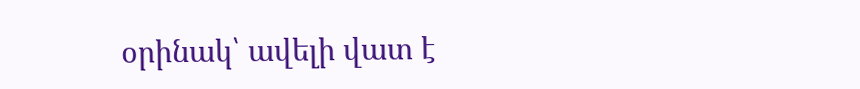օրինակ՝ ավելի վատ է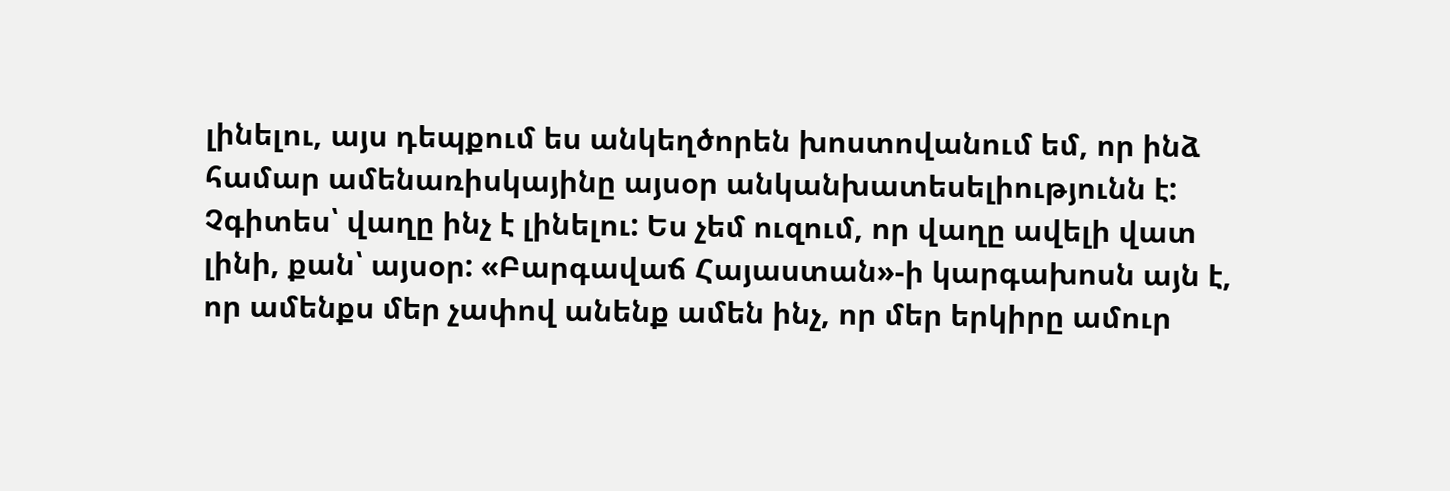լինելու, այս դեպքում ես անկեղծորեն խոստովանում եմ, որ ինձ համար ամենառիսկայինը այսօր անկանխատեսելիությունն է: Չգիտես՝ վաղը ինչ է լինելու: Ես չեմ ուզում, որ վաղը ավելի վատ լինի, քան՝ այսօր: «Բարգավաճ Հայաստան»-ի կարգախոսն այն է, որ ամենքս մեր չափով անենք ամեն ինչ, որ մեր երկիրը ամուր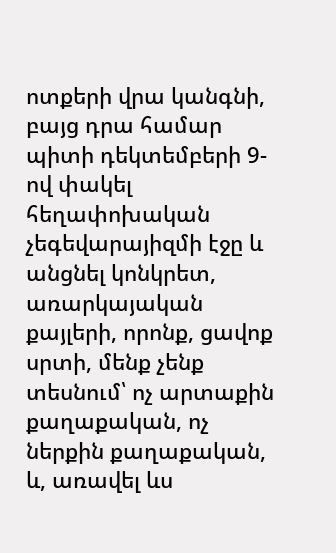ոտքերի վրա կանգնի, բայց դրա համար պիտի դեկտեմբերի 9-ով փակել հեղափոխական չեգեվարայիզմի էջը և անցնել կոնկրետ, առարկայական քայլերի, որոնք, ցավոք սրտի, մենք չենք տեսնում՝ ոչ արտաքին քաղաքական, ոչ ներքին քաղաքական, և, առավել ևս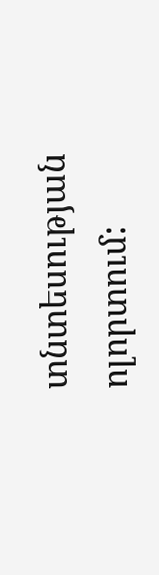տնտեսության ոլորտում: